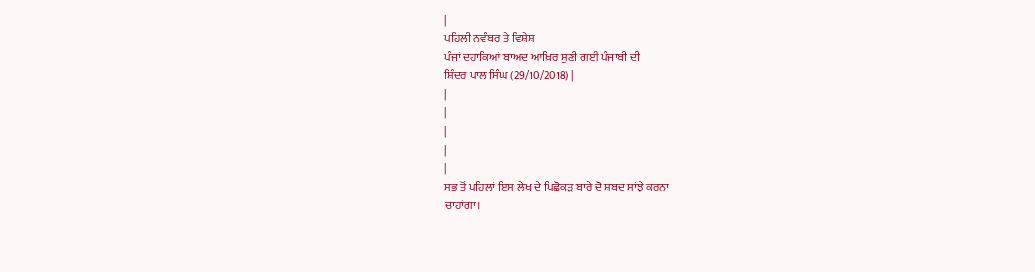|
ਪਹਿਲੀ ਨਵੰਬਰ ਤੇ ਵਿਸ਼ੇਸ਼
ਪੰਜਾਂ ਦਹਾਕਿਆਂ ਬਾਅਦ ਆਖ਼ਿਰ ਸੁਣੀ ਗਈ ਪੰਜਾਬੀ ਦੀ
ਸ਼ਿੰਦਰ ਪਾਲ ਸਿੰਘ (29/10/2018) |
|
|
|
|
|
ਸਭ ਤੋਂ ਪਹਿਲਾਂ ਇਸ ਲੇਖ ਦੇ ਪਿਛੋਕੜ ਬਾਰੇ ਦੋ ਸ਼ਬਦ ਸਾਂਝੇ ਕਰਨਾ
ਚਾਹਾਂਗਾ।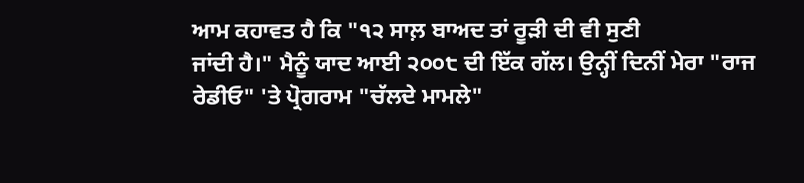ਆਮ ਕਹਾਵਤ ਹੈ ਕਿ "੧੨ ਸਾਲ਼ ਬਾਅਦ ਤਾਂ ਰੂੜੀ ਦੀ ਵੀ ਸੁਣੀ
ਜਾਂਦੀ ਹੈ।" ਮੈਨੂੰ ਯਾਦ ਆਈ ੨੦੦੮ ਦੀ ਇੱਕ ਗੱਲ। ਉਨ੍ਹੀਂ ਦਿਨੀਂ ਮੇਰਾ "ਰਾਜ
ਰੇਡੀਓ" 'ਤੇ ਪ੍ਰੋਗਰਾਮ "ਚੱਲਦੇ ਮਾਮਲੇ"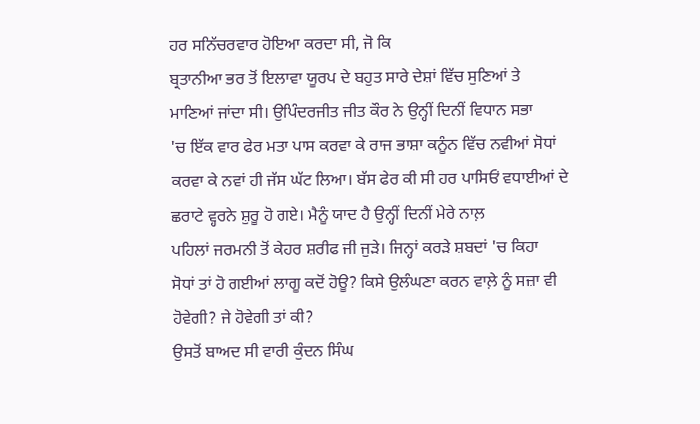ਹਰ ਸਨਿੱਚਰਵਾਰ ਹੋਇਆ ਕਰਦਾ ਸੀ, ਜੋ ਕਿ
ਬ੍ਰਤਾਨੀਆ ਭਰ ਤੋਂ ਇਲਾਵਾ ਯੂਰਪ ਦੇ ਬਹੁਤ ਸਾਰੇ ਦੇਸ਼ਾਂ ਵਿੱਚ ਸੁਣਿਆਂ ਤੇ
ਮਾਣਿਆਂ ਜਾਂਦਾ ਸੀ। ਉਪਿੰਦਰਜੀਤ ਜੀਤ ਕੌਰ ਨੇ ਉਨ੍ਹੀਂ ਦਿਨੀਂ ਵਿਧਾਨ ਸਭਾ
'ਚ ਇੱਕ ਵਾਰ ਫੇਰ ਮਤਾ ਪਾਸ ਕਰਵਾ ਕੇ ਰਾਜ ਭਾਸ਼ਾ ਕਨੂੰਨ ਵਿੱਚ ਨਵੀਆਂ ਸੋਧਾਂ
ਕਰਵਾ ਕੇ ਨਵਾਂ ਹੀ ਜੱਸ ਘੱਟ ਲਿਆ। ਬੱਸ ਫੇਰ ਕੀ ਸੀ ਹਰ ਪਾਸਿਓਂ ਵਧਾਈਆਂ ਦੇ
ਛਰਾਟੇ ਵ੍ਹਰਨੇ ਸ਼ੁਰੂ ਹੋ ਗਏ। ਮੈਨੂੰ ਯਾਦ ਹੈ ਉਨ੍ਹੀਂ ਦਿਨੀਂ ਮੇਰੇ ਨਾਲ਼
ਪਹਿਲਾਂ ਜਰਮਨੀ ਤੋਂ ਕੇਹਰ ਸ਼ਰੀਫ ਜੀ ਜੁੜੇ। ਜਿਨ੍ਹਾਂ ਕਰੜੇ ਸ਼ਬਦਾਂ 'ਚ ਕਿਹਾ
ਸੋਧਾਂ ਤਾਂ ਹੋ ਗਈਆਂ ਲਾਗੂ ਕਦੋਂ ਹੋਊ? ਕਿਸੇ ਉਲੰਘਣਾ ਕਰਨ ਵਾਲ਼ੇ ਨੂੰ ਸਜ਼ਾ ਵੀ
ਹੋਵੇਗੀ? ਜੇ ਹੋਵੇਗੀ ਤਾਂ ਕੀ?
ਉਸਤੋਂ ਬਾਅਦ ਸੀ ਵਾਰੀ ਕੁੰਦਨ ਸਿੰਘ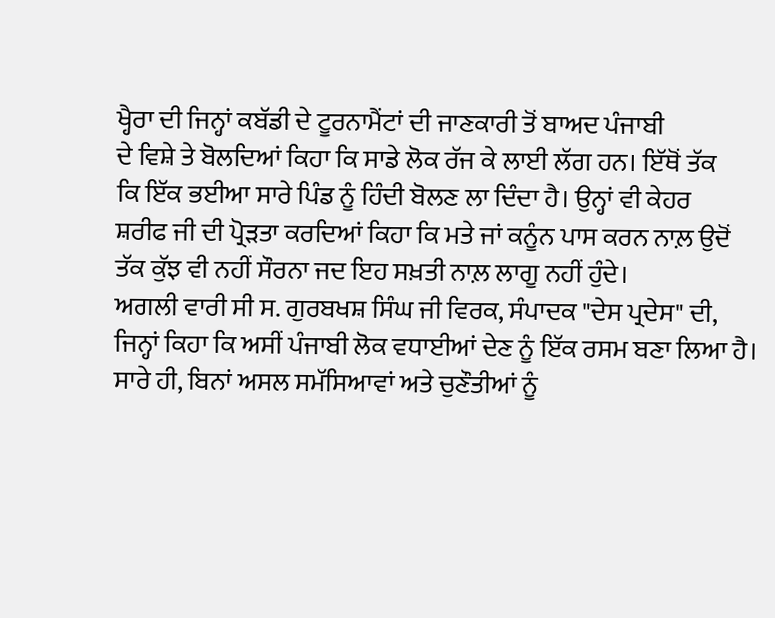ਖ੍ਹੈਰਾ ਦੀ ਜਿਨ੍ਹਾਂ ਕਬੱਡੀ ਦੇ ਟੂਰਨਾਮੈਂਟਾਂ ਦੀ ਜਾਣਕਾਰੀ ਤੋਂ ਬਾਅਦ ਪੰਜਾਬੀ
ਦੇ ਵਿਸ਼ੇ ਤੇ ਬੋਲਦਿਆਂ ਕਿਹਾ ਕਿ ਸਾਡੇ ਲੋਕ ਰੱਜ ਕੇ ਲਾਈ ਲੱਗ ਹਨ। ਇੱਥੋਂ ਤੱਕ
ਕਿ ਇੱਕ ਭਈਆ ਸਾਰੇ ਪਿੰਡ ਨੂੰ ਹਿੰਦੀ ਬੋਲਣ ਲਾ ਦਿੰਦਾ ਹੈ। ਉਨ੍ਹਾਂ ਵੀ ਕੇਹਰ
ਸ਼ਰੀਫ ਜੀ ਦੀ ਪ੍ਰੋੜਤਾ ਕਰਦਿਆਂ ਕਿਹਾ ਕਿ ਮਤੇ ਜਾਂ ਕਨੂੰਨ ਪਾਸ ਕਰਨ ਨਾਲ਼ ਉਦੋਂ
ਤੱਕ ਕੁੱਝ ਵੀ ਨਹੀਂ ਸੌਰਨਾ ਜਦ ਇਹ ਸਖ਼ਤੀ ਨਾਲ਼ ਲਾਗੂ ਨਹੀਂ ਹੁੰਦੇ।
ਅਗਲੀ ਵਾਰੀ ਸੀ ਸ. ਗੁਰਬਖਸ਼ ਸਿੰਘ ਜੀ ਵਿਰਕ, ਸੰਪਾਦਕ "ਦੇਸ ਪ੍ਰਦੇਸ" ਦੀ,
ਜਿਨ੍ਹਾਂ ਕਿਹਾ ਕਿ ਅਸੀਂ ਪੰਜਾਬੀ ਲੋਕ ਵਧਾਈਆਂ ਦੇਣ ਨੂੰ ਇੱਕ ਰਸਮ ਬਣਾ ਲਿਆ ਹੈ।
ਸਾਰੇ ਹੀ, ਬਿਨਾਂ ਅਸਲ ਸਮੱਸਿਆਵਾਂ ਅਤੇ ਚੁਣੌਤੀਆਂ ਨੂੰ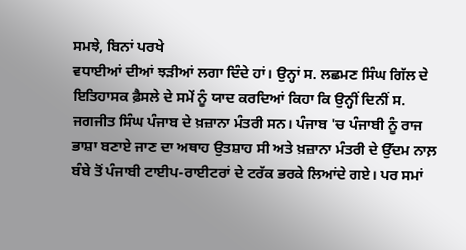ਸਮਝੇ, ਬਿਨਾਂ ਪਰਖੇ
ਵਧਾਈਆਂ ਦੀਆਂ ਝੜੀਆਂ ਲਗਾ ਦਿੰਦੇ ਹਾਂ। ਉਨ੍ਹਾਂ ਸ. ਲਛਮਣ ਸਿੰਘ ਗਿੱਲ ਦੇ
ਇਤਿਹਾਸਕ ਫ਼ੈਸਲੇ ਦੇ ਸਮੇਂ ਨੂੰ ਯਾਦ ਕਰਦਿਆਂ ਕਿਹਾ ਕਿ ਉਨ੍ਹੀਂ ਦਿਨੀਂ ਸ.
ਜਗਜੀਤ ਸਿੰਘ ਪੰਜਾਬ ਦੇ ਖ਼ਜ਼ਾਨਾ ਮੰਤਰੀ ਸਨ। ਪੰਜਾਬ 'ਚ ਪੰਜਾਬੀ ਨੂੰ ਰਾਜ
ਭਾਸ਼ਾ ਬਣਾਏ ਜਾਣ ਦਾ ਅਥਾਹ ਉਤਸ਼ਾਹ ਸੀ ਅਤੇ ਖ਼ਜ਼ਾਨਾ ਮੰਤਰੀ ਦੇ ਉੱਦਮ ਨਾਲ਼
ਬੰਬੇ ਤੋਂ ਪੰਜਾਬੀ ਟਾਈਪ-ਰਾਈਟਰਾਂ ਦੇ ਟਰੱਕ ਭਰਕੇ ਲਿਆਂਦੇ ਗਏ। ਪਰ ਸਮਾਂ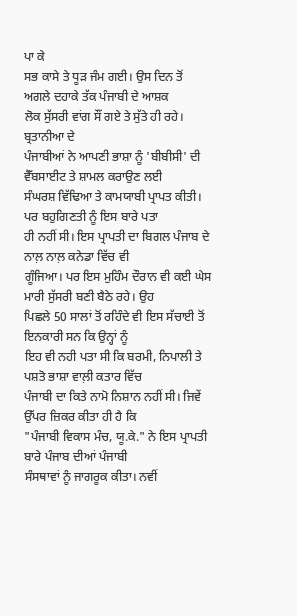ਪਾ ਕੇ
ਸਭ ਕਾਸੇ ਤੇ ਧੂੜ ਜੰਮ ਗਈ। ਉਸ ਦਿਨ ਤੋਂ ਅਗਲੇ ਦਹਾਕੇ ਤੱਕ ਪੰਜਾਬੀ ਦੇ ਆਸ਼ਕ
ਲੋਕ ਸੁੱਸਰੀ ਵਾਂਗ ਸੌਂ ਗਏ ਤੇ ਸੁੱਤੇ ਹੀ ਰਹੇ। ਬ੍ਰਤਾਨੀਆ ਦੇ
ਪੰਜਾਬੀਆਂ ਨੇ ਆਪਣੀ ਭਾਸ਼ਾ ਨੂੰ 'ਬੀਬੀਸੀ' ਦੀ ਵੈੱਬਸਾਈਟ ਤੇ ਸ਼ਾਮਲ ਕਰਾਉਣ ਲਈ
ਸੰਘਰਸ਼ ਵਿੱਢਿਆ ਤੇ ਕਾਮਯਾਬੀ ਪ੍ਰਾਪਤ ਕੀਤੀ। ਪਰ ਬਹੁਗਿਣਤੀ ਨੂੰ ਇਸ ਬਾਰੇ ਪਤਾ
ਹੀ ਨਹੀਂ ਸੀ। ਇਸ ਪ੍ਰਾਪਤੀ ਦਾ ਬਿਗਲ ਪੰਜਾਬ ਦੇ ਨਾਲ਼ ਨਾਲ਼ ਕਨੇਡਾ ਵਿੱਚ ਵੀ
ਗੂੰਜਿਆ। ਪਰ ਇਸ ਮੁਹਿੰਮ ਦੌਰਾਨ ਵੀ ਕਈ ਘੇਸ ਮਾਰੀ ਸੁੱਸਰੀ ਬਣੀ ਬੈਠੇ ਰਹੇ। ਉਹ
ਪਿਛਲੇ 50 ਸਾਲਾਂ ਤੋਂ ਰਹਿੰਦੇ ਵੀ ਇਸ ਸੱਚਾਈ ਤੋਂ ਇਨਕਾਰੀ ਸਨ ਕਿ ਉਨ੍ਹਾਂ ਨੂੰ
ਇਹ ਵੀ ਨਹੀ ਪਤਾ ਸੀ ਕਿ ਬਰਮੀ, ਨਿਪਾਲੀ ਤੇ ਪਸ਼ਤੋ ਭਾਸ਼ਾ ਵਾਲ਼ੀ ਕਤਾਰ ਵਿੱਚ
ਪੰਜਾਬੀ ਦਾ ਕਿਤੇ ਨਾਮੋ ਨਿਸ਼ਾਨ ਨਹੀਂ ਸੀ। ਜਿਵੇਂ ਉੱਪਰ ਜ਼ਿਕਰ ਕੀਤਾ ਹੀ ਹੈ ਕਿ
"ਪੰਜਾਬੀ ਵਿਕਾਸ ਮੰਚ, ਯੂ.ਕੇ." ਨੇ ਇਸ ਪ੍ਰਾਪਤੀ ਬਾਰੇ ਪੰਜਾਬ ਦੀਆਂ ਪੰਜਾਬੀ
ਸੰਸਥਾਵਾਂ ਨੂੰ ਜਾਗਰੂਕ ਕੀਤਾ। ਨਵੀਂ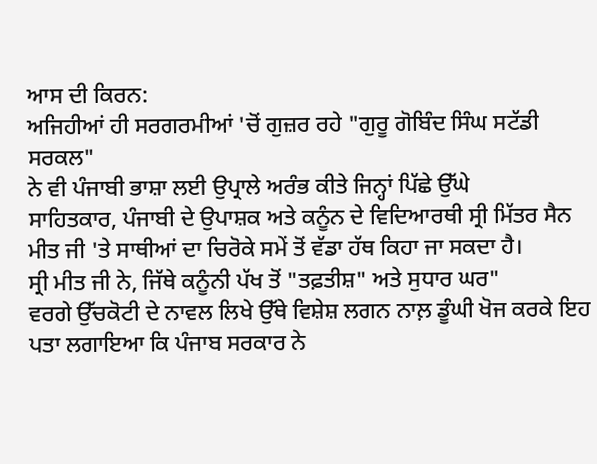ਆਸ ਦੀ ਕਿਰਨ:
ਅਜਿਹੀਆਂ ਹੀ ਸਰਗਰਮੀਆਂ 'ਚੋਂ ਗੁਜ਼ਰ ਰਹੇ "ਗੁਰੂ ਗੋਬਿੰਦ ਸਿੰਘ ਸਟੱਡੀ ਸਰਕਲ"
ਨੇ ਵੀ ਪੰਜਾਬੀ ਭਾਸ਼ਾ ਲਈ ਉਪ੍ਰਾਲੇ ਅਰੰਭ ਕੀਤੇ ਜਿਨ੍ਹਾਂ ਪਿੱਛੇ ਉੱਘੇ
ਸਾਹਿਤਕਾਰ, ਪੰਜਾਬੀ ਦੇ ਉਪਾਸ਼ਕ ਅਤੇ ਕਨੂੰਨ ਦੇ ਵਿਦਿਆਰਥੀ ਸ੍ਰੀ ਮਿੱਤਰ ਸੈਨ
ਮੀਤ ਜੀ 'ਤੇ ਸਾਥੀਆਂ ਦਾ ਚਿਰੋਕੇ ਸਮੇਂ ਤੋਂ ਵੱਡਾ ਹੱਥ ਕਿਹਾ ਜਾ ਸਕਦਾ ਹੈ।
ਸ੍ਰੀ ਮੀਤ ਜੀ ਨੇ, ਜਿੱਥੇ ਕਨੂੰਨੀ ਪੱਖ ਤੋਂ "ਤਫ਼ਤੀਸ਼" ਅਤੇ ਸੁਧਾਰ ਘਰ"
ਵਰਗੇ ਉੱਚਕੋਟੀ ਦੇ ਨਾਵਲ ਲਿਖੇ ਉੱਥੇ ਵਿਸ਼ੇਸ਼ ਲਗਨ ਨਾਲ਼ ਡੂੰਘੀ ਖੋਜ ਕਰਕੇ ਇਹ
ਪਤਾ ਲਗਾਇਆ ਕਿ ਪੰਜਾਬ ਸਰਕਾਰ ਨੇ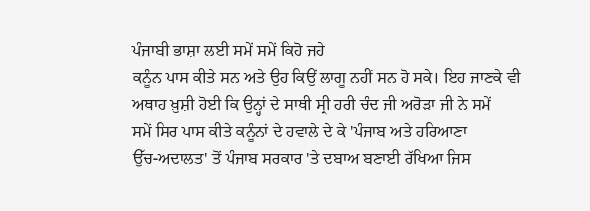ਪੰਜਾਬੀ ਭਾਸ਼ਾ ਲਈ ਸਮੇਂ ਸਮੇਂ ਕਿਹੋ ਜਹੇ
ਕਨੂੰਨ ਪਾਸ ਕੀਤੇ ਸਨ ਅਤੇ ਉਹ ਕਿਉਂ ਲਾਗੂ ਨਹੀਂ ਸਨ ਹੋ ਸਕੇ। ਇਹ ਜਾਣਕੇ ਵੀ
ਅਥਾਹ ਖ਼ੁਸ਼ੀ ਹੋਈ ਕਿ ਉਨ੍ਹਾਂ ਦੇ ਸਾਥੀ ਸ੍ਰੀ ਹਰੀ ਚੰਦ ਜੀ ਅਰੋੜਾ ਜੀ ਨੇ ਸਮੇਂ
ਸਮੇਂ ਸਿਰ ਪਾਸ ਕੀਤੇ ਕਨੂੰਨਾਂ ਦੇ ਹਵਾਲੇ ਦੇ ਕੇ 'ਪੰਜਾਬ ਅਤੇ ਹਰਿਆਣਾ
ਉੱਚ-ਅਦਾਲਤ' ਤੋਂ ਪੰਜਾਬ ਸਰਕਾਰ 'ਤੇ ਦਬਾਅ ਬਣਾਈ ਰੱਖਿਆ ਜਿਸ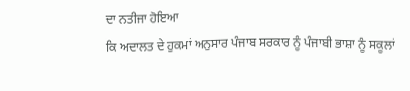ਦਾ ਨਤੀਜਾ ਹੋਇਆ
ਕਿ ਅਦਾਲਤ ਦੇ ਹੁਕਮਾਂ ਅਨੁਸਾਰ ਪੰਜਾਬ ਸਰਕਾਰ ਨੂੰ ਪੰਜਾਬੀ ਭਾਸ਼ਾ ਨੂੰ ਸਕੂਲਾਂ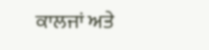ਕਾਲਜਾਂ ਅਤੇ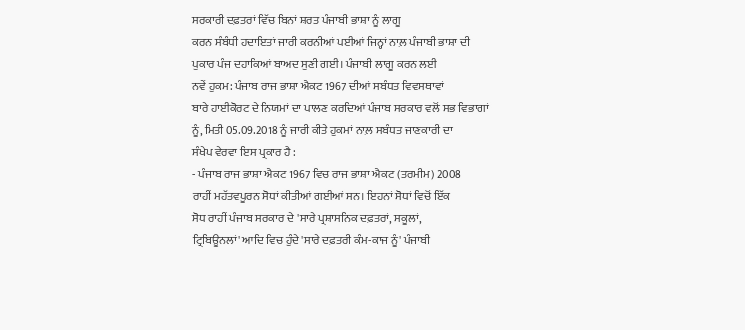ਸਰਕਾਰੀ ਦਫ਼ਤਰਾਂ ਵਿੱਚ ਬਿਨਾਂ ਸ਼ਰਤ ਪੰਜਾਬੀ ਭਾਸ਼ਾ ਨੂੰ ਲਾਗੂ
ਕਰਨ ਸੰਬੰਧੀ ਹਦਾਇਤਾਂ ਜਾਰੀ ਕਰਨੀਆਂ ਪਈਆਂ ਜਿਨ੍ਹਾਂ ਨਾਲ਼ ਪੰਜਾਬੀ ਭਾਸ਼ਾ ਦੀ
ਪੁਕਾਰ ਪੰਜ ਦਹਾਕਿਆਂ ਬਾਅਦ ਸੁਣੀ ਗਈ। ਪੰਜਾਬੀ ਲਾਗੂ ਕਰਨ ਲਈ
ਨਵੇਂ ਹੁਕਮ: ਪੰਜਾਬ ਰਾਜ ਭਾਸ਼ਾ ਐਕਟ 1967 ਦੀਆਂ ਸਬੰਧਤ ਵਿਵਸਥਾਵਾਂ
ਬਾਰੇ ਹਾਈਕੋਰਟ ਦੇ ਨਿਯਮਾਂ ਦਾ ਪਾਲਣ ਕਰਦਿਆਂ ਪੰਜਾਬ ਸਰਕਾਰ ਵਲੋਂ ਸਭ ਵਿਭਾਗਾਂ
ਨੂੰ, ਮਿਤੀ 05.09.2018 ਨੂੰ ਜਾਰੀ ਕੀਤੇ ਹੁਕਮਾਂ ਨਾਲ਼ ਸਬੰਧਤ ਜਾਣਕਾਰੀ ਦਾ
ਸੰਖੇਪ ਵੇਰਵਾ ਇਸ ਪ੍ਰਕਾਰ ਹੈ :
- ਪੰਜਾਬ ਰਾਜ ਭਾਸ਼ਾ ਐਕਟ 1967 ਵਿਚ ਰਾਜ ਭਾਸ਼ਾ ਐਕਟ (ਤਰਮੀਮ) 2008
ਰਾਹੀਂ ਮਹੱਤਵਪੂਰਨ ਸੋਧਾਂ ਕੀਤੀਆਂ ਗਈਆਂ ਸਨ। ਇਹਨਾਂ ਸੋਧਾਂ ਵਿਚੋਂ ਇੱਕ
ਸੋਧ ਰਾਹੀਂ ਪੰਜਾਬ ਸਰਕਾਰ ਦੇ 'ਸਾਰੇ ਪ੍ਰਸ਼ਾਸਨਿਕ ਦਫ਼ਤਰਾਂ, ਸਕੂਲਾਂ,
ਟ੍ਰਿਬਿਊਨਲਾਂ' ਆਦਿ ਵਿਚ ਹੁੰਦੇ 'ਸਾਰੇ ਦਫ਼ਤਰੀ ਕੰਮ-ਕਾਜ ਨੂੰ' ਪੰਜਾਬੀ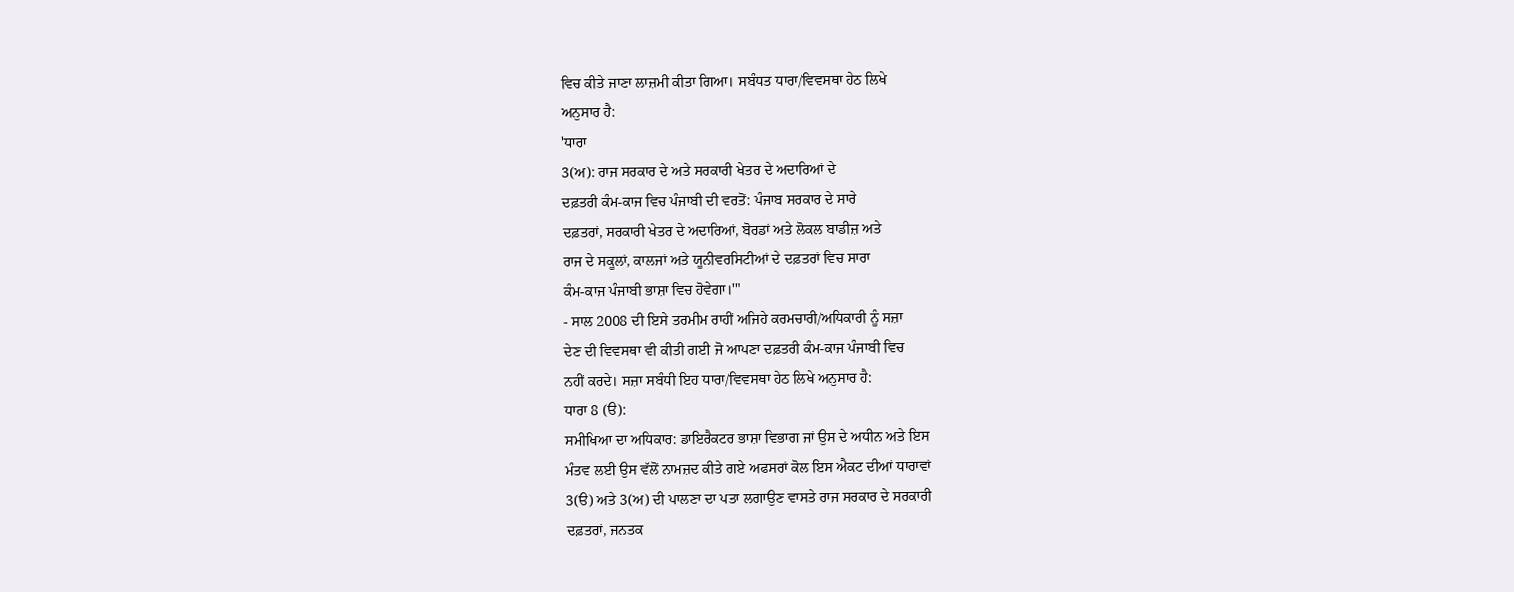ਵਿਚ ਕੀਤੇ ਜਾਣਾ ਲਾਜ਼ਮੀ ਕੀਤਾ ਗਿਆ। ਸਬੰਧਤ ਧਾਰਾ/ਵਿਵਸਥਾ ਹੇਠ ਲਿਖੇ
ਅਨੁਸਾਰ ਹੈ:
'ਧਾਰਾ
3(ਅ): ਰਾਜ ਸਰਕਾਰ ਦੇ ਅਤੇ ਸਰਕਾਰੀ ਖੇਤਰ ਦੇ ਅਦਾਰਿਆਂ ਦੇ
ਦਫ਼ਤਰੀ ਕੰਮ-ਕਾਜ ਵਿਚ ਪੰਜਾਬੀ ਦੀ ਵਰਤੋਂ: ਪੰਜਾਬ ਸਰਕਾਰ ਦੇ ਸਾਰੇ
ਦਫ਼ਤਰਾਂ, ਸਰਕਾਰੀ ਖੇਤਰ ਦੇ ਅਦਾਰਿਆਂ, ਬੋਰਡਾਂ ਅਤੇ ਲੋਕਲ ਬਾਡੀਜ਼ ਅਤੇ
ਰਾਜ ਦੇ ਸਕੂਲਾਂ, ਕਾਲਜਾਂ ਅਤੇ ਯੂਨੀਵਰਸਿਟੀਆਂ ਦੇ ਦਫ਼ਤਰਾਂ ਵਿਚ ਸਾਰਾ
ਕੰਮ-ਕਾਜ ਪੰਜਾਬੀ ਭਾਸ਼ਾ ਵਿਚ ਹੋਵੇਗਾ।'"
- ਸਾਲ 2008 ਦੀ ਇਸੇ ਤਰਮੀਮ ਰਾਹੀਂ ਅਜਿਹੇ ਕਰਮਚਾਰੀ/ਅਧਿਕਾਰੀ ਨੂੰ ਸਜ਼ਾ
ਦੇਣ ਦੀ ਵਿਵਸਥਾ ਵੀ ਕੀਤੀ ਗਈ ਜੋ ਆਪਣਾ ਦਫ਼ਤਰੀ ਕੰਮ-ਕਾਜ ਪੰਜਾਬੀ ਵਿਚ
ਨਹੀਂ ਕਰਦੇ। ਸਜ਼ਾ ਸਬੰਧੀ ਇਹ ਧਾਰਾ/ਵਿਵਸਥਾ ਹੇਠ ਲਿਖੇ ਅਨੁਸਾਰ ਹੈ:
ਧਾਰਾ 8 (ੳ):
ਸਮੀਖਿਆ ਦਾ ਅਧਿਕਾਰ: ਡਾਇਰੈਕਟਰ ਭਾਸ਼ਾ ਵਿਭਾਗ ਜਾਂ ਉਸ ਦੇ ਅਧੀਨ ਅਤੇ ਇਸ
ਮੰਤਵ ਲਈ ਉਸ ਵੱਲੋਂ ਨਾਮਜ਼ਦ ਕੀਤੇ ਗਏ ਅਫਸਰਾਂ ਕੋਲ ਇਸ ਐਕਟ ਦੀਆਂ ਧਾਰਾਵਾਂ
3(ੳ) ਅਤੇ 3(ਅ) ਦੀ ਪਾਲਣਾ ਦਾ ਪਤਾ ਲਗਾਉਣ ਵਾਸਤੇ ਰਾਜ ਸਰਕਾਰ ਦੇ ਸਰਕਾਰੀ
ਦਫ਼ਤਰਾਂ, ਜਨਤਕ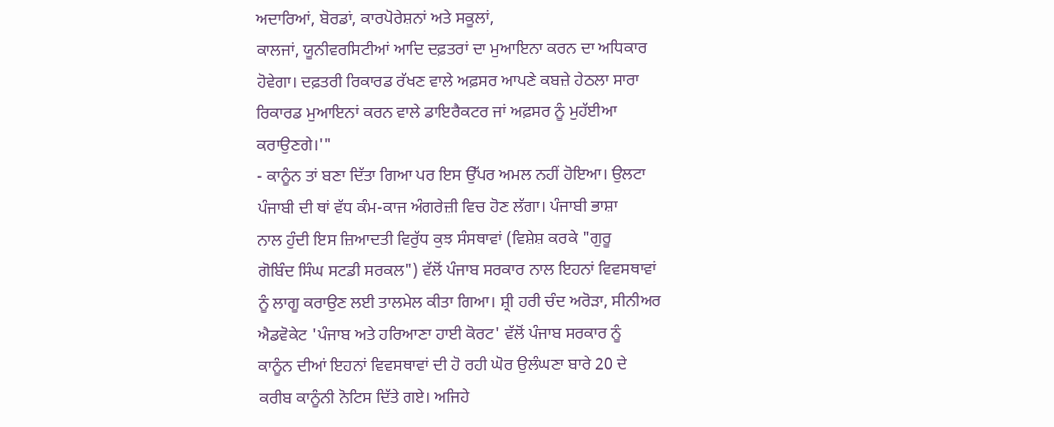ਅਦਾਰਿਆਂ, ਬੋਰਡਾਂ, ਕਾਰਪੋਰੇਸ਼ਨਾਂ ਅਤੇ ਸਕੂਲਾਂ,
ਕਾਲਜਾਂ, ਯੂਨੀਵਰਸਿਟੀਆਂ ਆਦਿ ਦਫ਼ਤਰਾਂ ਦਾ ਮੁਆਇਨਾ ਕਰਨ ਦਾ ਅਧਿਕਾਰ
ਹੋਵੇਗਾ। ਦਫ਼ਤਰੀ ਰਿਕਾਰਡ ਰੱਖਣ ਵਾਲੇ ਅਫ਼ਸਰ ਆਪਣੇ ਕਬਜ਼ੇ ਹੇਠਲਾ ਸਾਰਾ
ਰਿਕਾਰਡ ਮੁਆਇਨਾਂ ਕਰਨ ਵਾਲੇ ਡਾਇਰੈਕਟਰ ਜਾਂ ਅਫ਼ਸਰ ਨੂੰ ਮੁਹੱਈਆ
ਕਰਾਉਣਗੇ।'"
- ਕਾਨੂੰਨ ਤਾਂ ਬਣਾ ਦਿੱਤਾ ਗਿਆ ਪਰ ਇਸ ਉੱਪਰ ਅਮਲ ਨਹੀਂ ਹੋਇਆ। ਉਲਟਾ
ਪੰਜਾਬੀ ਦੀ ਥਾਂ ਵੱਧ ਕੰਮ-ਕਾਜ ਅੰਗਰੇਜ਼ੀ ਵਿਚ ਹੋਣ ਲੱਗਾ। ਪੰਜਾਬੀ ਭਾਸ਼ਾ
ਨਾਲ ਹੁੰਦੀ ਇਸ ਜ਼ਿਆਦਤੀ ਵਿਰੁੱਧ ਕੁਝ ਸੰਸਥਾਵਾਂ (ਵਿਸ਼ੇਸ਼ ਕਰਕੇ "ਗੁਰੂ
ਗੋਬਿੰਦ ਸਿੰਘ ਸਟਡੀ ਸਰਕਲ") ਵੱਲੋਂ ਪੰਜਾਬ ਸਰਕਾਰ ਨਾਲ ਇਹਨਾਂ ਵਿਵਸਥਾਵਾਂ
ਨੂੰ ਲਾਗੂ ਕਰਾਉਣ ਲਈ ਤਾਲਮੇਲ ਕੀਤਾ ਗਿਆ। ਸ਼੍ਰੀ ਹਰੀ ਚੰਦ ਅਰੋੜਾ, ਸੀਨੀਅਰ
ਐਡਵੋਕੇਟ 'ਪੰਜਾਬ ਅਤੇ ਹਰਿਆਣਾ ਹਾਈ ਕੋਰਟ' ਵੱਲੋਂ ਪੰਜਾਬ ਸਰਕਾਰ ਨੂੰ
ਕਾਨੂੰਨ ਦੀਆਂ ਇਹਨਾਂ ਵਿਵਸਥਾਵਾਂ ਦੀ ਹੋ ਰਹੀ ਘੋਰ ਉਲੰਘਣਾ ਬਾਰੇ 20 ਦੇ
ਕਰੀਬ ਕਾਨੂੰਨੀ ਨੋਟਿਸ ਦਿੱਤੇ ਗਏ। ਅਜਿਹੇ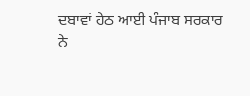ਦਬਾਵਾਂ ਹੇਠ ਆਈ ਪੰਜਾਬ ਸਰਕਾਰ
ਨੇ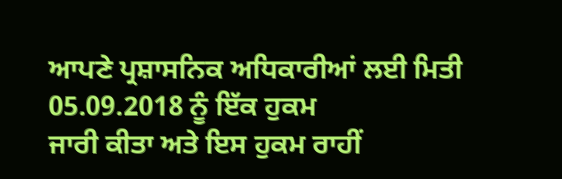ਆਪਣੇ ਪ੍ਰਸ਼ਾਸਨਿਕ ਅਧਿਕਾਰੀਆਂ ਲਈ ਮਿਤੀ 05.09.2018 ਨੂੰ ਇੱਕ ਹੁਕਮ
ਜਾਰੀ ਕੀਤਾ ਅਤੇ ਇਸ ਹੁਕਮ ਰਾਹੀਂ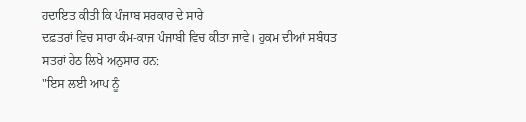ਹਦਾਇਤ ਕੀਤੀ ਕਿ ਪੰਜਾਬ ਸਰਕਾਰ ਦੇ ਸਾਰੇ
ਦਫ਼ਤਰਾਂ ਵਿਚ ਸਾਰਾ ਕੰਮ-ਕਾਜ ਪੰਜਾਬੀ ਵਿਚ ਕੀਤਾ ਜਾਵੇ। ਹੁਕਮ ਦੀਆਂ ਸਬੰਧਤ
ਸਤਰਾਂ ਹੇਠ ਲਿਖੇ ਅਨੁਸਾਰ ਹਨ:
"ਇਸ ਲਈ ਆਪ ਨੂੰ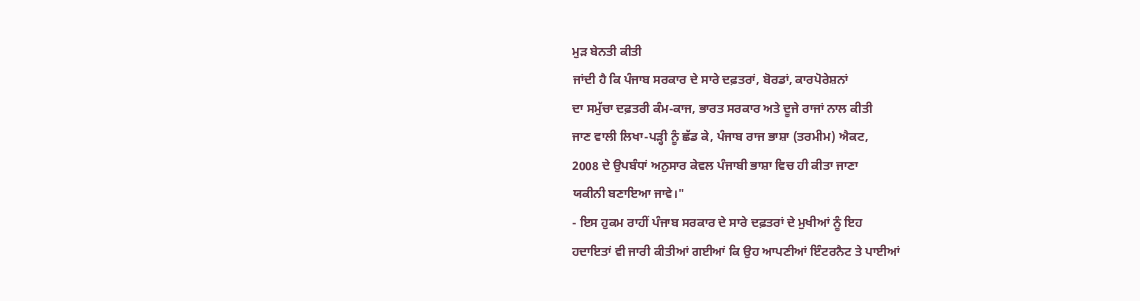ਮੁੜ ਬੇਨਤੀ ਕੀਤੀ
ਜਾਂਦੀ ਹੈ ਕਿ ਪੰਜਾਬ ਸਰਕਾਰ ਦੇ ਸਾਰੇ ਦਫ਼ਤਰਾਂ, ਬੋਰਡਾਂ, ਕਾਰਪੋਰੇਸ਼ਨਾਂ
ਦਾ ਸਮੁੱਚਾ ਦਫ਼ਤਰੀ ਕੰਮ-ਕਾਜ, ਭਾਰਤ ਸਰਕਾਰ ਅਤੇ ਦੂਜੇ ਰਾਜਾਂ ਨਾਲ ਕੀਤੀ
ਜਾਣ ਵਾਲੀ ਲਿਖਾ-ਪੜ੍ਹੀ ਨੂੰ ਛੱਡ ਕੇ, ਪੰਜਾਬ ਰਾਜ ਭਾਸ਼ਾ (ਤਰਮੀਮ) ਐਕਟ,
2008 ਦੇ ਉਪਬੰਧਾਂ ਅਨੁਸਾਰ ਕੇਵਲ ਪੰਜਾਬੀ ਭਾਸ਼ਾ ਵਿਚ ਹੀ ਕੀਤਾ ਜਾਣਾ
ਯਕੀਨੀ ਬਣਾਇਆ ਜਾਵੇ।"
- ਇਸ ਹੁਕਮ ਰਾਹੀਂ ਪੰਜਾਬ ਸਰਕਾਰ ਦੇ ਸਾਰੇ ਦਫ਼ਤਰਾਂ ਦੇ ਮੁਖੀਆਂ ਨੂੰ ਇਹ
ਹਦਾਇਤਾਂ ਵੀ ਜਾਰੀ ਕੀਤੀਆਂ ਗਈਆਂ ਕਿ ਉਹ ਆਪਣੀਆਂ ਇੰਟਰਨੈਟ ਤੇ ਪਾਈਆਂ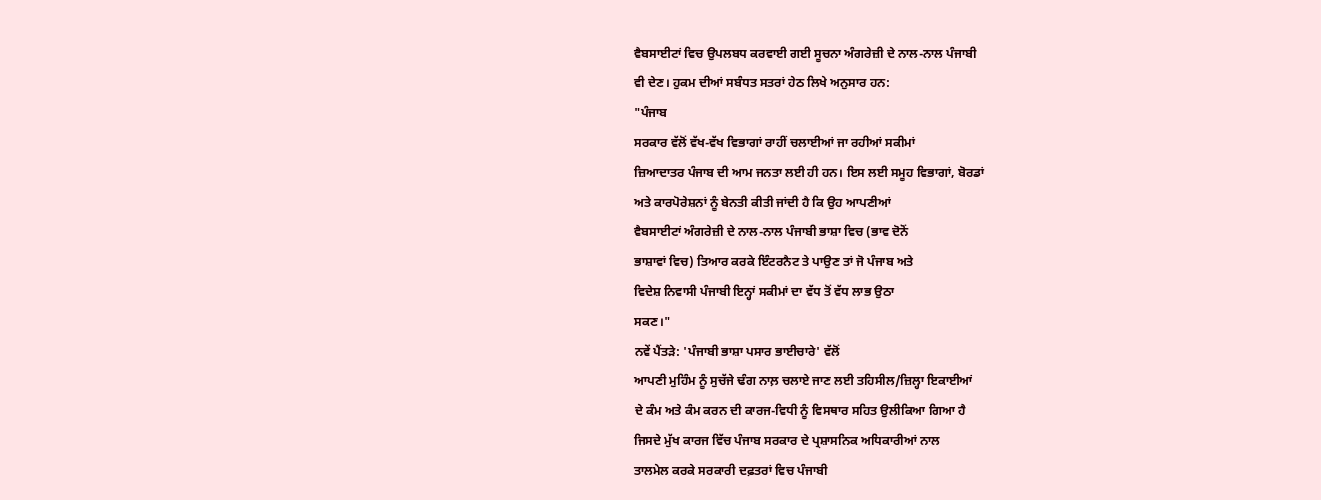ਵੈਬਸਾਈਟਾਂ ਵਿਚ ਉਪਲਬਧ ਕਰਵਾਈ ਗਈ ਸੂਚਨਾ ਅੰਗਰੇਜ਼ੀ ਦੇ ਨਾਲ-ਨਾਲ ਪੰਜਾਬੀ
ਵੀ ਦੇਣ। ਹੁਕਮ ਦੀਆਂ ਸਬੰਧਤ ਸਤਰਾਂ ਹੇਠ ਲਿਖੇ ਅਨੁਸਾਰ ਹਨ:
"ਪੰਜਾਬ
ਸਰਕਾਰ ਵੱਲੋਂ ਵੱਖ-ਵੱਖ ਵਿਭਾਗਾਂ ਰਾਹੀਂ ਚਲਾਈਆਂ ਜਾ ਰਹੀਆਂ ਸਕੀਮਾਂ
ਜ਼ਿਆਦਾਤਰ ਪੰਜਾਬ ਦੀ ਆਮ ਜਨਤਾ ਲਈ ਹੀ ਹਨ। ਇਸ ਲਈ ਸਮੂਹ ਵਿਭਾਗਾਂ, ਬੋਰਡਾਂ
ਅਤੇ ਕਾਰਪੋਰੇਸ਼ਨਾਂ ਨੂੰ ਬੇਨਤੀ ਕੀਤੀ ਜਾਂਦੀ ਹੈ ਕਿ ਉਹ ਆਪਣੀਆਂ
ਵੈਬਸਾਈਟਾਂ ਅੰਗਰੇਜ਼ੀ ਦੇ ਨਾਲ-ਨਾਲ ਪੰਜਾਬੀ ਭਾਸ਼ਾ ਵਿਚ (ਭਾਵ ਦੋਨੋਂ
ਭਾਸ਼ਾਵਾਂ ਵਿਚ) ਤਿਆਰ ਕਰਕੇ ਇੰਟਰਨੈਟ ਤੇ ਪਾਉਣ ਤਾਂ ਜੋ ਪੰਜਾਬ ਅਤੇ
ਵਿਦੇਸ਼ ਨਿਵਾਸੀ ਪੰਜਾਬੀ ਇਨ੍ਹਾਂ ਸਕੀਮਾਂ ਦਾ ਵੱਧ ਤੋਂ ਵੱਧ ਲਾਭ ਉਠਾ
ਸਕਣ।"
ਨਵੇਂ ਪੈਂਤੜੇ: 'ਪੰਜਾਬੀ ਭਾਸ਼ਾ ਪਸਾਰ ਭਾਈਚਾਰੇ' ਵੱਲੋਂ
ਆਪਣੀ ਮੁਹਿੰਮ ਨੂੰ ਸੁਚੱਜੇ ਢੰਗ ਨਾਲ਼ ਚਲਾਏ ਜਾਣ ਲਈ ਤਹਿਸੀਲ/ਜ਼ਿਲ੍ਹਾ ਇਕਾਈਆਂ
ਦੇ ਕੰਮ ਅਤੇ ਕੰਮ ਕਰਨ ਦੀ ਕਾਰਜ-ਵਿਧੀ ਨੂੰ ਵਿਸਥਾਰ ਸਹਿਤ ਉਲੀਕਿਆ ਗਿਆ ਹੈ
ਜਿਸਦੇ ਮੁੱਖ ਕਾਰਜ ਵਿੱਚ ਪੰਜਾਬ ਸਰਕਾਰ ਦੇ ਪ੍ਰਸ਼ਾਸਨਿਕ ਅਧਿਕਾਰੀਆਂ ਨਾਲ
ਤਾਲਮੇਲ ਕਰਕੇ ਸਰਕਾਰੀ ਦਫ਼ਤਰਾਂ ਵਿਚ ਪੰਜਾਬੀ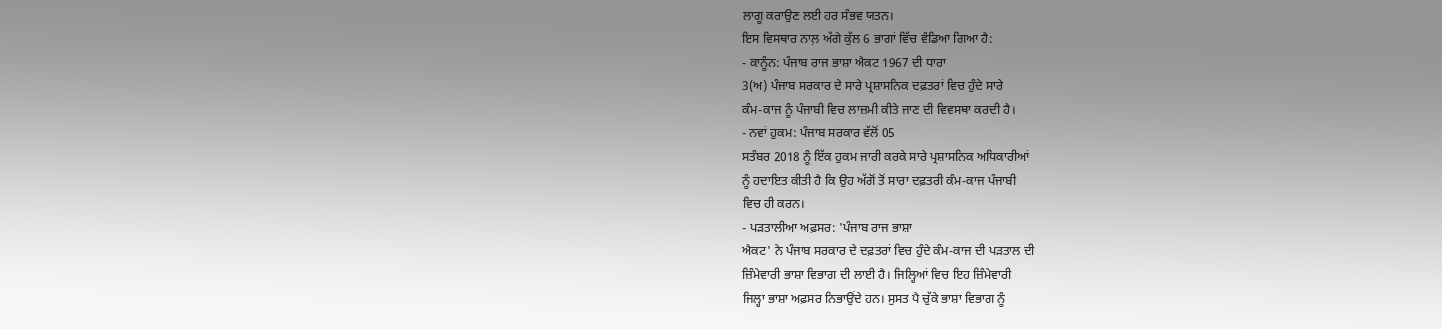ਲਾਗੂ ਕਰਾਉਣ ਲਈ ਹਰ ਸੰਭਵ ਯਤਨ।
ਇਸ ਵਿਸਥਾਰ ਨਾਲ਼ ਅੱਗੇ ਕੁੱਲ 6 ਭਾਗਾਂ ਵਿੱਚ ਵੰਡਿਆ ਗਿਆ ਹੈ:
- ਕਾਨੂੰਨ: ਪੰਜਾਬ ਰਾਜ ਭਾਸ਼ਾ ਐਕਟ 1967 ਦੀ ਧਾਰਾ
3(ਅ) ਪੰਜਾਬ ਸਰਕਾਰ ਦੇ ਸਾਰੇ ਪ੍ਰਸ਼ਾਸਨਿਕ ਦਫ਼ਤਰਾਂ ਵਿਚ ਹੁੰਦੇ ਸਾਰੇ
ਕੰਮ-ਕਾਜ ਨੂੰ ਪੰਜਾਬੀ ਵਿਚ ਲਾਜ਼ਮੀ ਕੀਤੇ ਜਾਣ ਦੀ ਵਿਵਸਥਾ ਕਰਦੀ ਹੈ।
- ਨਵਾਂ ਹੁਕਮ: ਪੰਜਾਬ ਸਰਕਾਰ ਵੱਲੋਂ 05
ਸਤੰਬਰ 2018 ਨੂੰ ਇੱਕ ਹੁਕਮ ਜਾਰੀ ਕਰਕੇ ਸਾਰੇ ਪ੍ਰਸ਼ਾਸਨਿਕ ਅਧਿਕਾਰੀਆਂ
ਨੂੰ ਹਦਾਇਤ ਕੀਤੀ ਹੈ ਕਿ ਉਹ ਅੱਗੋਂ ਤੋਂ ਸਾਰਾ ਦਫ਼ਤਰੀ ਕੰਮ-ਕਾਜ ਪੰਜਾਬੀ
ਵਿਚ ਹੀ ਕਰਨ।
- ਪੜਤਾਲੀਆ ਅਫ਼ਸਰ: 'ਪੰਜਾਬ ਰਾਜ ਭਾਸ਼ਾ
ਐਕਟ' ਨੇ ਪੰਜਾਬ ਸਰਕਾਰ ਦੇ ਦਫ਼ਤਰਾਂ ਵਿਚ ਹੁੰਦੇ ਕੰਮ-ਕਾਜ ਦੀ ਪੜਤਾਲ ਦੀ
ਜ਼ਿੰਮੇਵਾਰੀ ਭਾਸ਼ਾ ਵਿਭਾਗ ਦੀ ਲਾਈ ਹੈ। ਜਿਲ੍ਹਿਆਂ ਵਿਚ ਇਹ ਜ਼ਿੰਮੇਵਾਰੀ
ਜਿਲ੍ਹਾ ਭਾਸ਼ਾ ਅਫ਼ਸਰ ਨਿਭਾਉਂਦੇ ਹਨ। ਸੁਸਤ ਪੈ ਚੁੱਕੇ ਭਾਸ਼ਾ ਵਿਭਾਗ ਨੂੰ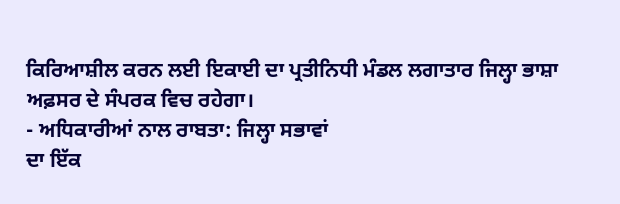ਕਿਰਿਆਸ਼ੀਲ ਕਰਨ ਲਈ ਇਕਾਈ ਦਾ ਪ੍ਰਤੀਨਿਧੀ ਮੰਡਲ ਲਗਾਤਾਰ ਜਿਲ੍ਹਾ ਭਾਸ਼ਾ
ਅਫ਼ਸਰ ਦੇ ਸੰਪਰਕ ਵਿਚ ਰਹੇਗਾ।
- ਅਧਿਕਾਰੀਆਂ ਨਾਲ ਰਾਬਤਾ: ਜਿਲ੍ਹਾ ਸਭਾਵਾਂ
ਦਾ ਇੱਕ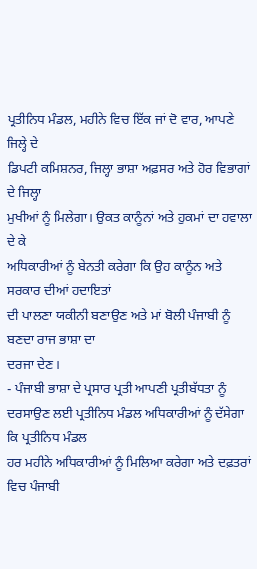ਪ੍ਰਤੀਨਿਧ ਮੰਡਲ, ਮਹੀਨੇ ਵਿਚ ਇੱਕ ਜਾਂ ਦੋ ਵਾਰ, ਆਪਣੇ ਜਿਲ੍ਹੇ ਦੇ
ਡਿਪਟੀ ਕਮਿਸ਼ਨਰ, ਜਿਲ੍ਹਾ ਭਾਸ਼ਾ ਅਫ਼ਸਰ ਅਤੇ ਹੋਰ ਵਿਭਾਗਾਂ ਦੇ ਜਿਲ੍ਹਾ
ਮੁਖੀਆਂ ਨੂੰ ਮਿਲੇਗਾ। ਉਕਤ ਕਾਨੂੰਨਾਂ ਅਤੇ ਹੁਕਮਾਂ ਦਾ ਹਵਾਲਾ ਦੇ ਕੇ
ਅਧਿਕਾਰੀਆਂ ਨੂੰ ਬੇਨਤੀ ਕਰੇਗਾ ਕਿ ਉਹ ਕਾਨੂੰਨ ਅਤੇ ਸਰਕਾਰ ਦੀਆਂ ਹਦਾਇਤਾਂ
ਦੀ ਪਾਲਣਾ ਯਕੀਨੀ ਬਣਾਉਣ ਅਤੇ ਮਾਂ ਬੋਲੀ ਪੰਜਾਬੀ ਨੂੰ ਬਣਦਾ ਰਾਜ ਭਾਸ਼ਾ ਦਾ
ਦਰਜਾ ਦੇਣ।
- ਪੰਜਾਬੀ ਭਾਸ਼ਾ ਦੇ ਪ੍ਰਸਾਰ ਪ੍ਰਤੀ ਆਪਣੀ ਪ੍ਰਤੀਬੱਧਤਾ ਨੂੰ
ਦਰਸਾਉਣ ਲਈ ਪ੍ਰਤੀਨਿਧ ਮੰਡਲ ਅਧਿਕਾਰੀਆਂ ਨੂੰ ਦੱਸੇਗਾ ਕਿ ਪ੍ਰਤੀਨਿਧ ਮੰਡਲ
ਹਰ ਮਹੀਨੇ ਅਧਿਕਾਰੀਆਂ ਨੂੰ ਮਿਲਿਆ ਕਰੇਗਾ ਅਤੇ ਦਫ਼ਤਰਾਂ ਵਿਚ ਪੰਜਾਬੀ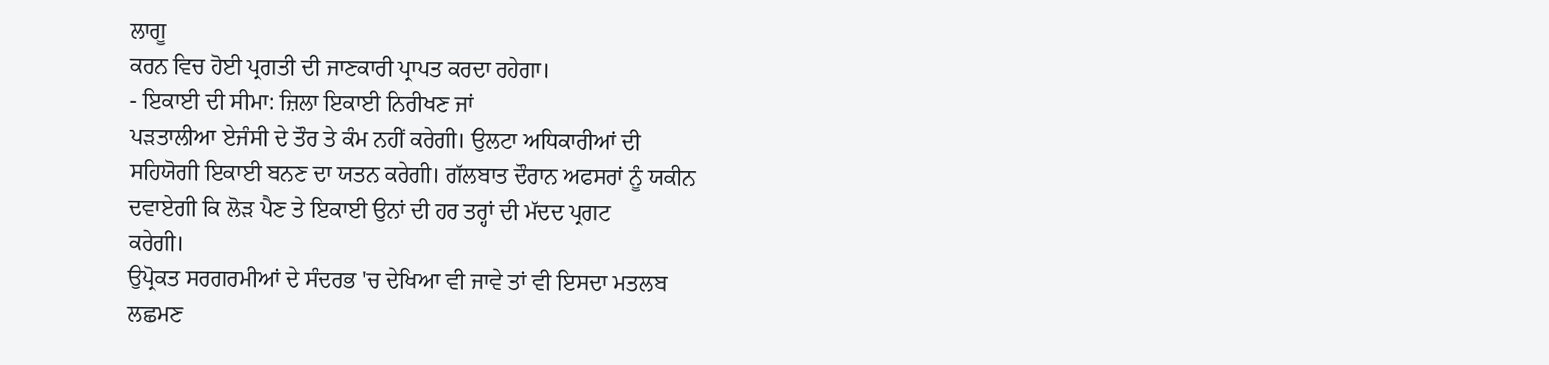ਲਾਗੂ
ਕਰਨ ਵਿਚ ਹੋਈ ਪ੍ਰਗਤੀ ਦੀ ਜਾਣਕਾਰੀ ਪ੍ਰਾਪਤ ਕਰਦਾ ਰਹੇਗਾ।
- ਇਕਾਈ ਦੀ ਸੀਮਾ: ਜ਼ਿਲਾ ਇਕਾਈ ਨਿਰੀਖਣ ਜਾਂ
ਪੜਤਾਲੀਆ ਏਜੰਸੀ ਦੇ ਤੌਰ ਤੇ ਕੰਮ ਨਹੀਂ ਕਰੇਗੀ। ਉਲਟਾ ਅਧਿਕਾਰੀਆਂ ਦੀ
ਸਹਿਯੋਗੀ ਇਕਾਈ ਬਨਣ ਦਾ ਯਤਨ ਕਰੇਗੀ। ਗੱਲਬਾਤ ਦੌਰਾਨ ਅਫਸਰਾਂ ਨੂੰ ਯਕੀਨ
ਦਵਾਏਗੀ ਕਿ ਲੋੜ ਪੈਣ ਤੇ ਇਕਾਈ ਉਨਾਂ ਦੀ ਹਰ ਤਰ੍ਹਾਂ ਦੀ ਮੱਦਦ ਪ੍ਰਗਟ
ਕਰੇਗੀ।
ਉਪ੍ਰੋਕਤ ਸਰਗਰਮੀਆਂ ਦੇ ਸੰਦਰਭ 'ਚ ਦੇਖਿਆ ਵੀ ਜਾਵੇ ਤਾਂ ਵੀ ਇਸਦਾ ਮਤਲਬ
ਲਛਮਣ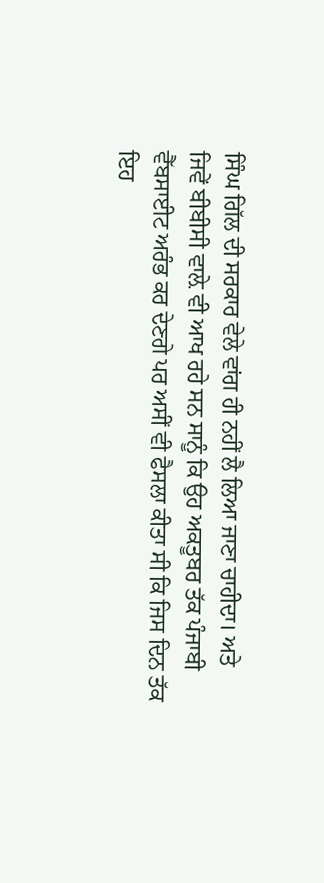ਸਿੰਘ ਗਿੱਲ ਦੀ ਸਰਕਾਰ ਵੇਲੇ ਵਾਂਗ ਹੀ ਨਹੀਂ ਲੈ ਲਿਆ ਜਾਣਾ ਚਾਹੀਦਾ। ਅਤੇ
ਜਿਵੇਂ ਬੀਬੀਸੀ ਵਾਲ਼ੇ ਵੀ ਆਖ ਰਹੇ ਸਨ ਸਾਨੂੰ ਕਿ ਉਹ ਅਕਤੂਬਰ ਤੱਕ ਪੰਜਾਬੀ
ਵੈੱਬਸਾਈਟ ਅਰੰਭ ਕਰ ਦੇਣਗੇ ਪਰ ਅਸੀਂ ਵੀ ਫੈਸਲਾ ਕੀਤਾ ਸੀ ਕਿ ਜਿਸ ਦਿਨ ਤੱਕ ਇਹ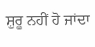ਸ਼ੁਰੂ ਨਹੀਂ ਹੋ ਜਾਂਦਾ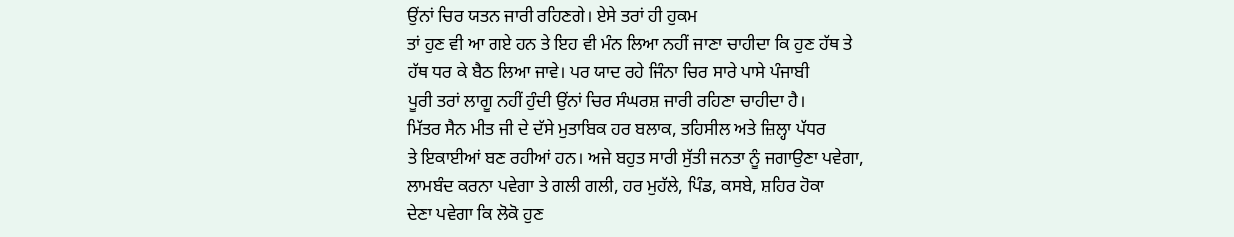ਉਂਨਾਂ ਚਿਰ ਯਤਨ ਜਾਰੀ ਰਹਿਣਗੇ। ਏਸੇ ਤਰਾਂ ਹੀ ਹੁਕਮ
ਤਾਂ ਹੁਣ ਵੀ ਆ ਗਏ ਹਨ ਤੇ ਇਹ ਵੀ ਮੰਨ ਲਿਆ ਨਹੀਂ ਜਾਣਾ ਚਾਹੀਦਾ ਕਿ ਹੁਣ ਹੱਥ ਤੇ
ਹੱਥ ਧਰ ਕੇ ਬੈਠ ਲਿਆ ਜਾਵੇ। ਪਰ ਯਾਦ ਰਹੇ ਜਿੰਨਾ ਚਿਰ ਸਾਰੇ ਪਾਸੇ ਪੰਜਾਬੀ
ਪੂਰੀ ਤਰਾਂ ਲਾਗੂ ਨਹੀਂ ਹੁੰਦੀ ਉਂਨਾਂ ਚਿਰ ਸੰਘਰਸ਼ ਜਾਰੀ ਰਹਿਣਾ ਚਾਹੀਦਾ ਹੈ।
ਮਿੱਤਰ ਸੈਨ ਮੀਤ ਜੀ ਦੇ ਦੱਸੇ ਮੁਤਾਬਿਕ ਹਰ ਬਲਾਕ, ਤਹਿਸੀਲ ਅਤੇ ਜ਼ਿਲ੍ਹਾ ਪੱਧਰ
ਤੇ ਇਕਾਈਆਂ ਬਣ ਰਹੀਆਂ ਹਨ। ਅਜੇ ਬਹੁਤ ਸਾਰੀ ਸੁੱਤੀ ਜਨਤਾ ਨੂੰ ਜਗਾਉਣਾ ਪਵੇਗਾ,
ਲਾਮਬੰਦ ਕਰਨਾ ਪਵੇਗਾ ਤੇ ਗਲੀ ਗਲੀ, ਹਰ ਮੁਹੱਲੇ, ਪਿੰਡ, ਕਸਬੇ, ਸ਼ਹਿਰ ਹੋਕਾ
ਦੇਣਾ ਪਵੇਗਾ ਕਿ ਲੋਕੋ ਹੁਣ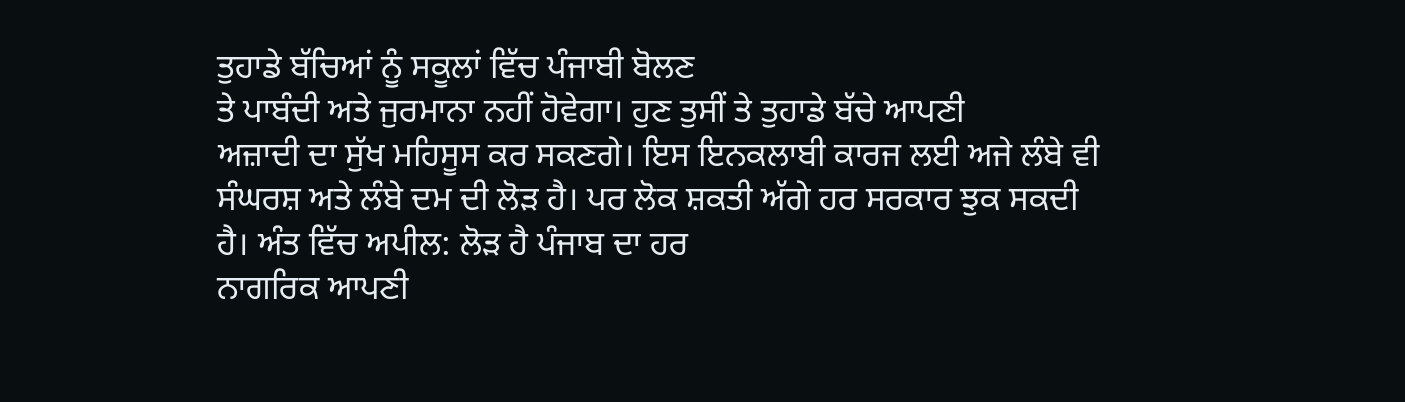ਤੁਹਾਡੇ ਬੱਚਿਆਂ ਨੂੰ ਸਕੂਲਾਂ ਵਿੱਚ ਪੰਜਾਬੀ ਬੋਲਣ
ਤੇ ਪਾਬੰਦੀ ਅਤੇ ਜੁਰਮਾਨਾ ਨਹੀਂ ਹੋਵੇਗਾ। ਹੁਣ ਤੁਸੀਂ ਤੇ ਤੁਹਾਡੇ ਬੱਚੇ ਆਪਣੀ
ਅਜ਼ਾਦੀ ਦਾ ਸੁੱਖ ਮਹਿਸੂਸ ਕਰ ਸਕਣਗੇ। ਇਸ ਇਨਕਲਾਬੀ ਕਾਰਜ ਲਈ ਅਜੇ ਲੰਬੇ ਵੀ
ਸੰਘਰਸ਼ ਅਤੇ ਲੰਬੇ ਦਮ ਦੀ ਲੋੜ ਹੈ। ਪਰ ਲੋਕ ਸ਼ਕਤੀ ਅੱਗੇ ਹਰ ਸਰਕਾਰ ਝੁਕ ਸਕਦੀ
ਹੈ। ਅੰਤ ਵਿੱਚ ਅਪੀਲ: ਲੋੜ ਹੈ ਪੰਜਾਬ ਦਾ ਹਰ
ਨਾਗਰਿਕ ਆਪਣੀ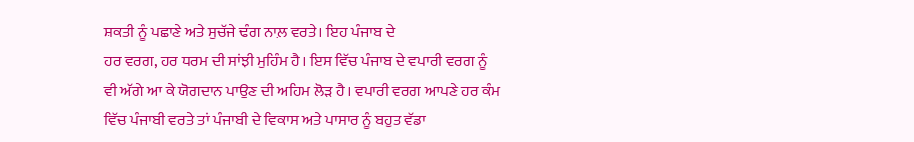ਸ਼ਕਤੀ ਨੂੰ ਪਛਾਣੇ ਅਤੇ ਸੁਚੱਜੇ ਢੰਗ ਨਾਲ਼ ਵਰਤੇ। ਇਹ ਪੰਜਾਬ ਦੇ
ਹਰ ਵਰਗ, ਹਰ ਧਰਮ ਦੀ ਸਾਂਝੀ ਮੁਹਿੰਮ ਹੈ। ਇਸ ਵਿੱਚ ਪੰਜਾਬ ਦੇ ਵਪਾਰੀ ਵਰਗ ਨੂੰ
ਵੀ ਅੱਗੇ ਆ ਕੇ ਯੋਗਦਾਨ ਪਾਉਣ ਦੀ ਅਹਿਮ ਲੋੜ ਹੈ। ਵਪਾਰੀ ਵਰਗ ਆਪਣੇ ਹਰ ਕੰਮ
ਵਿੱਚ ਪੰਜਾਬੀ ਵਰਤੇ ਤਾਂ ਪੰਜਾਬੀ ਦੇ ਵਿਕਾਸ ਅਤੇ ਪਾਸਾਰ ਨੂੰ ਬਹੁਤ ਵੱਡਾ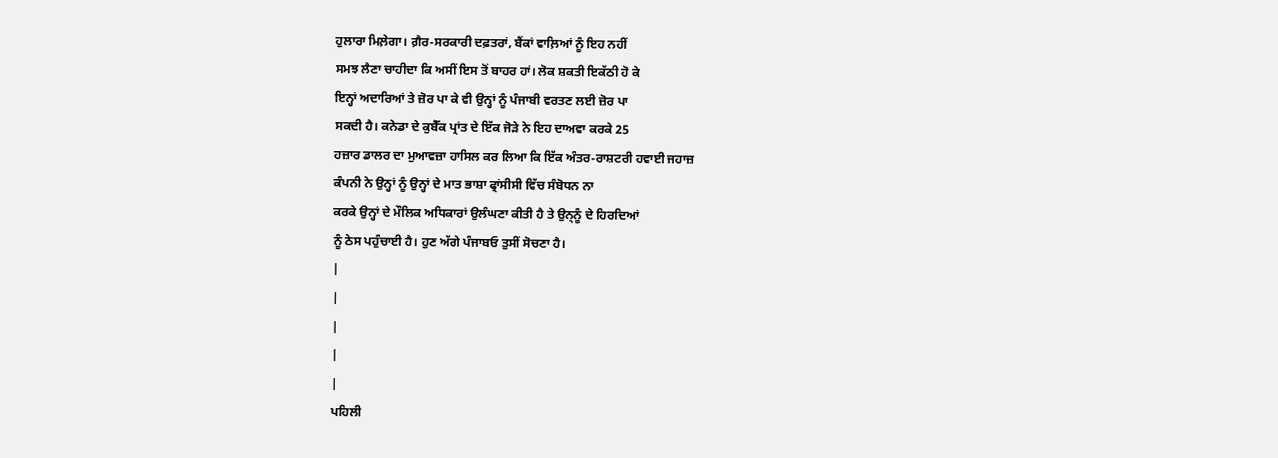ਹੁਲਾਰਾ ਮਿਲ਼ੇਗਾ। ਗ਼ੈਰ-ਸਰਕਾਰੀ ਦਫ਼ਤਰਾਂ, ਬੈਂਕਾਂ ਵਾਲ਼ਿਆਂ ਨੂੰ ਇਹ ਨਹੀਂ
ਸਮਝ ਲੈਣਾ ਚਾਹੀਦਾ ਕਿ ਅਸੀਂ ਇਸ ਤੋਂ ਬਾਹਰ ਹਾਂ। ਲੋਕ ਸ਼ਕਤੀ ਇਕੱਠੀ ਹੋ ਕੇ
ਇਨ੍ਹਾਂ ਅਦਾਰਿਆਂ ਤੇ ਜ਼ੋਰ ਪਾ ਕੇ ਵੀ ਉਨ੍ਹਾਂ ਨੂੰ ਪੰਜਾਬੀ ਵਰਤਣ ਲਈ ਜ਼ੋਰ ਪਾ
ਸਕਦੀ ਹੈ। ਕਨੇਡਾ ਦੇ ਕੁਬੈੱਕ ਪ੍ਰਾਂਤ ਦੇ ਇੱਕ ਜੋੜੇ ਨੇ ਇਹ ਦਾਅਵਾ ਕਰਕੇ 25
ਹਜ਼ਾਰ ਡਾਲਰ ਦਾ ਮੁਆਵਜ਼ਾ ਹਾਸਿਲ ਕਰ ਲਿਆ ਕਿ ਇੱਕ ਅੰਤਰ-ਰਾਸ਼ਟਰੀ ਹਵਾਈ ਜਹਾਜ਼
ਕੰਪਨੀ ਨੇ ਉਨ੍ਹਾਂ ਨੂੰ ਉਨ੍ਹਾਂ ਦੇ ਮਾਤ ਭਾਸ਼ਾ ਫ੍ਰਾਂਸੀਸੀ ਵਿੱਚ ਸੰਬੋਧਨ ਨਾ
ਕਰਕੇ ਉਨ੍ਹਾਂ ਦੇ ਮੌਲਿਕ ਅਧਿਕਾਰਾਂ ਉਲੰਘਣਾ ਕੀਤੀ ਹੈ ਤੇ ਉਨ੍ਨੂੰ ਦੇ ਹਿਰਦਿਆਂ
ਨੂੰ ਠੇਸ ਪਹੁੰਚਾਈ ਹੈ। ਹੁਣ ਅੱਗੇ ਪੰਜਾਬਓ ਤੁਸੀਂ ਸੋਚਣਾ ਹੈ।
|
|
|
|
|
ਪਹਿਲੀ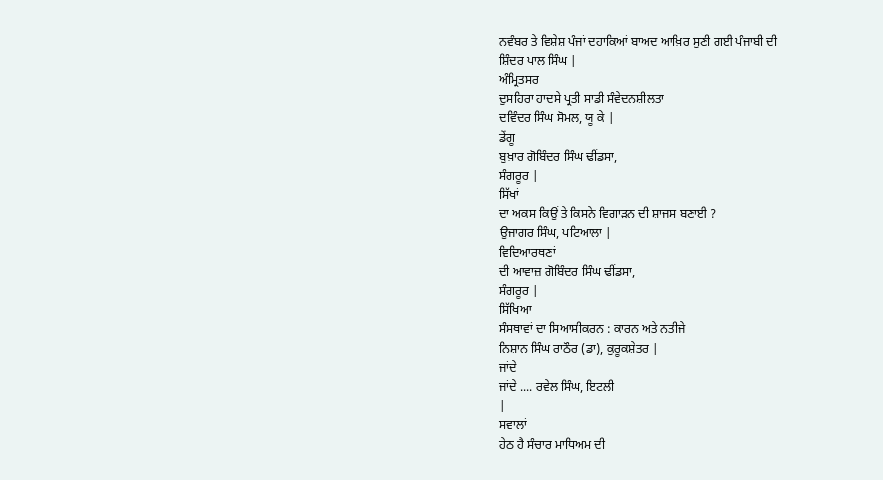ਨਵੰਬਰ ਤੇ ਵਿਸ਼ੇਸ਼ ਪੰਜਾਂ ਦਹਾਕਿਆਂ ਬਾਅਦ ਆਖ਼ਿਰ ਸੁਣੀ ਗਈ ਪੰਜਾਬੀ ਦੀ
ਸ਼ਿੰਦਰ ਪਾਲ ਸਿੰਘ |
ਅੰਮ੍ਰਿਤਸਰ
ਦੁਸਹਿਰਾ ਹਾਦਸੇ ਪ੍ਰਤੀ ਸਾਡੀ ਸੰਵੇਦਨਸ਼ੀਲਤਾ
ਦਵਿੰਦਰ ਸਿੰਘ ਸੋਮਲ, ਯੂ ਕੇ |
ਡੇਂਗੂ
ਬੁਖ਼ਾਰ ਗੋਬਿੰਦਰ ਸਿੰਘ ਢੀਂਡਸਾ,
ਸੰਗਰੂਰ |
ਸਿੱਖਾਂ
ਦਾ ਅਕਸ ਕਿਉਂ ਤੇ ਕਿਸਨੇ ਵਿਗਾੜਨ ਦੀ ਸ਼ਾਜਸ ਬਣਾਈ ?
ਉਜਾਗਰ ਸਿੰਘ, ਪਟਿਆਲਾ |
ਵਿਦਿਆਰਥਣਾਂ
ਦੀ ਆਵਾਜ਼ ਗੋਬਿੰਦਰ ਸਿੰਘ ਢੀਂਡਸਾ,
ਸੰਗਰੂਰ |
ਸਿੱਖਿਆ
ਸੰਸਥਾਵਾਂ ਦਾ ਸਿਆਸੀਕਰਨ : ਕਾਰਨ ਅਤੇ ਨਤੀਜੇ
ਨਿਸ਼ਾਨ ਸਿੰਘ ਰਾਠੌਰ (ਡਾ), ਕੁਰੂਕਸ਼ੇਤਰ |
ਜਾਂਦੇ
ਜਾਂਦੇ .... ਰਵੇਲ ਸਿੰਘ, ਇਟਲੀ
|
ਸਵਾਲਾਂ
ਹੇਠ ਹੈ ਸੰਚਾਰ ਮਾਧਿਅਮ ਦੀ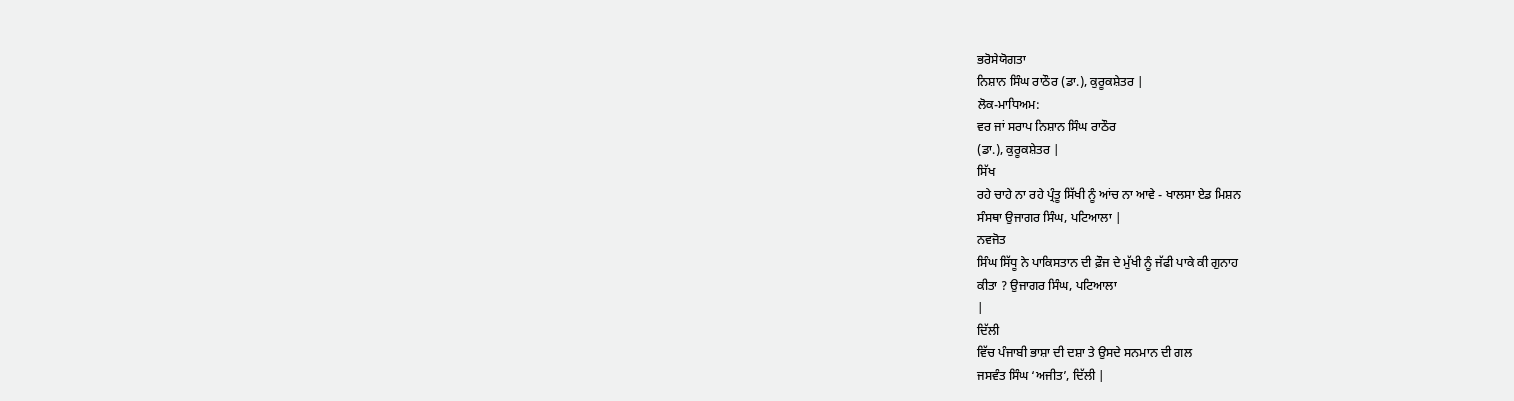ਭਰੋਸੇਯੋਗਤਾ
ਨਿਸ਼ਾਨ ਸਿੰਘ ਰਾਠੌਰ (ਡਾ.), ਕੁਰੂਕਸ਼ੇਤਰ |
ਲੋਕ-ਮਾਧਿਅਮ:
ਵਰ ਜਾਂ ਸਰਾਪ ਨਿਸ਼ਾਨ ਸਿੰਘ ਰਾਠੌਰ
(ਡਾ.), ਕੁਰੂਕਸ਼ੇਤਰ |
ਸਿੱਖ
ਰਹੇ ਚਾਹੇ ਨਾ ਰਹੇ ਪ੍ਰੰਤੂ ਸਿੱਖੀ ਨੂੰ ਆਂਚ ਨਾ ਆਵੇ - ਖਾਲਸਾ ਏਡ ਮਿਸ਼ਨ
ਸੰਸਥਾ ਉਜਾਗਰ ਸਿੰਘ, ਪਟਿਆਲਾ |
ਨਵਜੋਤ
ਸਿੰਘ ਸਿੱਧੂ ਨੇ ਪਾਕਿਸਤਾਨ ਦੀ ਫ਼ੌਜ ਦੇ ਮੁੱਖੀ ਨੂੰ ਜੱਫੀ ਪਾਕੇ ਕੀ ਗੁਨਾਹ
ਕੀਤਾ ? ਉਜਾਗਰ ਸਿੰਘ, ਪਟਿਆਲਾ
|
ਦਿੱਲੀ
ਵਿੱਚ ਪੰਜਾਬੀ ਭਾਸ਼ਾ ਦੀ ਦਸ਼ਾ ਤੇ ਉਸਦੇ ਸਨਮਾਨ ਦੀ ਗਲ
ਜਸਵੰਤ ਸਿੰਘ ‘ਅਜੀਤ’, ਦਿੱਲੀ |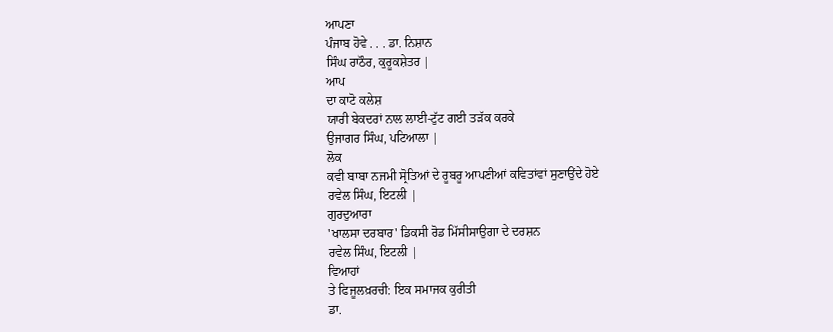ਆਪਣਾ
ਪੰਜਾਬ ਹੋਵੇ . . . ਡਾ. ਨਿਸ਼ਾਨ
ਸਿੰਘ ਰਾਠੌਰ, ਕੁਰੂਕਸ਼ੇਤਰ |
ਆਪ
ਦਾ ਕਾਟੋ ਕਲੇਸ਼
ਯਾਰੀ ਬੇਕਦਰਾਂ ਨਾਲ ਲਾਈ-ਟੁੱਟ ਗਈ ਤੜੱਕ ਕਰਕੇ
ਉਜਾਗਰ ਸਿੰਘ, ਪਟਿਆਲਾ |
ਲੋਕ
ਕਵੀ ਬਾਬਾ ਨਜਮੀ ਸ੍ਰੋਤਿਆਂ ਦੇ ਰੂਬਰੂ ਆਪਣੀਆਂ ਕਵਿਤਾਂਵਾਂ ਸੁਣਾਉਂਦੇ ਹੋਏ
ਰਵੇਲ ਸਿੰਘ, ਇਟਲੀ |
ਗੁਰਦੁਆਰਾ
'ਖਾਲਸਾ ਦਰਬਾਰ' ਡਿਕਸੀ ਰੋਡ ਮਿੱਸੀਸਾਉਗਾ ਦੇ ਦਰਸ਼ਨ
ਰਵੇਲ ਸਿੰਘ, ਇਟਲੀ |
ਵਿਆਹਾਂ
ਤੇ ਫਿਜੂਲਖ਼ਰਚੀ: ਇਕ ਸਮਾਜਕ ਕੁਰੀਤੀ
ਡਾ.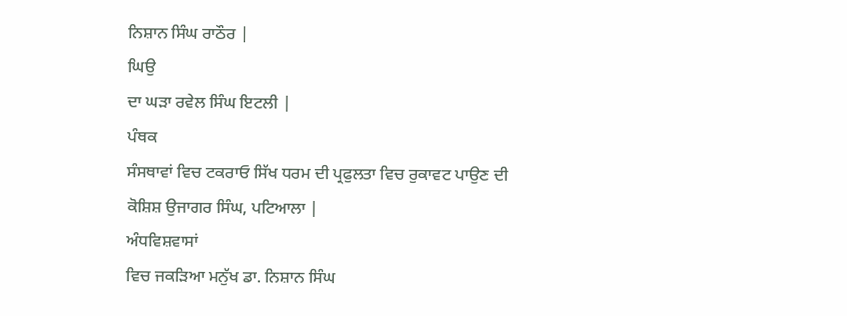ਨਿਸ਼ਾਨ ਸਿੰਘ ਰਾਠੌਰ |
ਘਿਉ
ਦਾ ਘੜਾ ਰਵੇਲ ਸਿੰਘ ਇਟਲੀ |
ਪੰਥਕ
ਸੰਸਥਾਵਾਂ ਵਿਚ ਟਕਰਾਓ ਸਿੱਖ ਧਰਮ ਦੀ ਪ੍ਰਫੁਲਤਾ ਵਿਚ ਰੁਕਾਵਟ ਪਾਉਣ ਦੀ
ਕੋਸ਼ਿਸ਼ ਉਜਾਗਰ ਸਿੰਘ, ਪਟਿਆਲਾ |
ਅੰਧਵਿਸ਼ਵਾਸਾਂ
ਵਿਚ ਜਕੜਿਆ ਮਨੁੱਖ ਡਾ. ਨਿਸ਼ਾਨ ਸਿੰਘ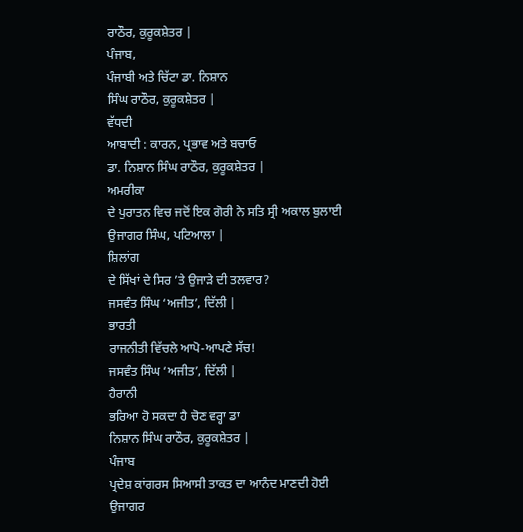ਰਾਠੌਰ, ਕੁਰੂਕਸ਼ੇਤਰ |
ਪੰਜਾਬ,
ਪੰਜਾਬੀ ਅਤੇ ਚਿੱਟਾ ਡਾ. ਨਿਸ਼ਾਨ
ਸਿੰਘ ਰਾਠੌਰ, ਕੁਰੂਕਸ਼ੇਤਰ |
ਵੱਧਦੀ
ਆਬਾਦੀ : ਕਾਰਨ, ਪ੍ਰਭਾਵ ਅਤੇ ਬਚਾਓ
ਡਾ. ਨਿਸ਼ਾਨ ਸਿੰਘ ਰਾਠੌਰ, ਕੁਰੂਕਸ਼ੇਤਰ |
ਅਮਰੀਕਾ
ਦੇ ਪੁਰਾਤਨ ਵਿਚ ਜਦੋਂ ਇਕ ਗੋਰੀ ਨੇ ਸਤਿ ਸ੍ਰੀ ਅਕਾਲ ਬੁਲਾਈ
ਉਜਾਗਰ ਸਿੰਘ, ਪਟਿਆਲਾ |
ਸ਼ਿਲਾਂਗ
ਦੇ ਸਿੱਖਾਂ ਦੇ ਸਿਰ ’ਤੇ ਉਜਾੜੇ ਦੀ ਤਲਵਾਰ?
ਜਸਵੰਤ ਸਿੰਘ ‘ਅਜੀਤ’, ਦਿੱਲੀ |
ਭਾਰਤੀ
ਰਾਜਨੀਤੀ ਵਿੱਚਲੇ ਆਪੋ-ਆਪਣੇ ਸੱਚ!
ਜਸਵੰਤ ਸਿੰਘ ‘ਅਜੀਤ’, ਦਿੱਲੀ |
ਹੈਰਾਨੀ
ਭਰਿਆ ਹੋ ਸਕਦਾ ਹੈ ਚੋਣ ਵਰ੍ਹਾ ਡਾ
ਨਿਸ਼ਾਨ ਸਿੰਘ ਰਾਠੌਰ, ਕੁਰੂਕਸ਼ੇਤਰ |
ਪੰਜਾਬ
ਪ੍ਰਦੇਸ਼ ਕਾਂਗਰਸ ਸਿਆਸੀ ਤਾਕਤ ਦਾ ਆਨੰਦ ਮਾਣਦੀ ਹੋਈ
ਉਜਾਗਰ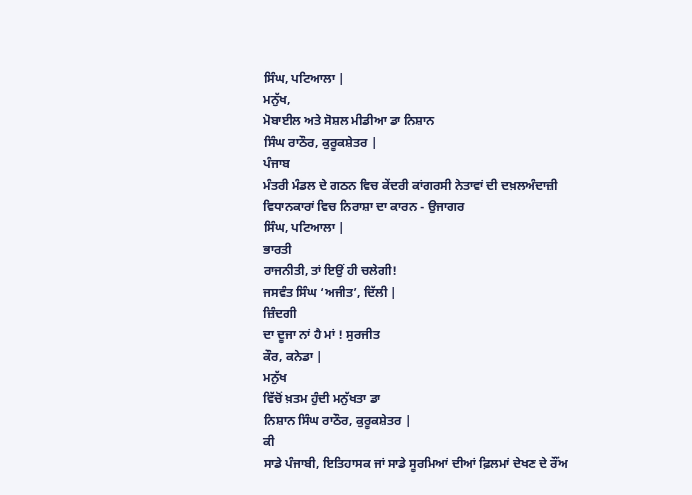ਸਿੰਘ, ਪਟਿਆਲਾ |
ਮਨੁੱਖ,
ਮੋਬਾਈਲ ਅਤੇ ਸੋਸ਼ਲ ਮੀਡੀਆ ਡਾ ਨਿਸ਼ਾਨ
ਸਿੰਘ ਰਾਠੌਰ, ਕੁਰੂਕਸ਼ੇਤਰ |
ਪੰਜਾਬ
ਮੰਤਰੀ ਮੰਡਲ ਦੇ ਗਠਨ ਵਿਚ ਕੇਂਦਰੀ ਕਾਂਗਰਸੀ ਨੇਤਾਵਾਂ ਦੀ ਦਖ਼ਲਅੰਦਾਜ਼ੀ
ਵਿਧਾਨਕਾਰਾਂ ਵਿਚ ਨਿਰਾਸ਼ਾ ਦਾ ਕਾਰਨ - ਉਜਾਗਰ
ਸਿੰਘ, ਪਟਿਆਲਾ |
ਭਾਰਤੀ
ਰਾਜਨੀਤੀ, ਤਾਂ ਇਉਂ ਹੀ ਚਲੇਗੀ!
ਜਸਵੰਤ ਸਿੰਘ ‘ਅਜੀਤ’, ਦਿੱਲੀ |
ਜ਼ਿੰਦਗੀ
ਦਾ ਦੂਜਾ ਨਾਂ ਹੈ ਮਾਂ ! ਸੁਰਜੀਤ
ਕੌਰ, ਕਨੇਡਾ |
ਮਨੁੱਖ
ਵਿੱਚੋਂ ਖ਼ਤਮ ਹੁੰਦੀ ਮਨੁੱਖਤਾ ਡਾ
ਨਿਸ਼ਾਨ ਸਿੰਘ ਰਾਠੌਰ, ਕੁਰੂਕਸ਼ੇਤਰ |
ਕੀ
ਸਾਡੇ ਪੰਜਾਬੀ, ਇਤਿਹਾਸਕ ਜਾਂ ਸਾਡੇ ਸੂਰਮਿਆਂ ਦੀਆਂ ਫ਼ਿਲਮਾਂ ਦੇਖਣ ਦੇ ਰੌਂਅ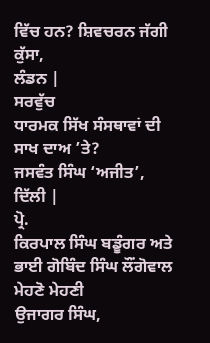ਵਿੱਚ ਹਨ? ਸ਼ਿਵਚਰਨ ਜੱਗੀ ਕੁੱਸਾ,
ਲੰਡਨ |
ਸਰਵੁੱਚ
ਧਾਰਮਕ ਸਿੱਖ ਸੰਸਥਾਵਾਂ ਦੀ ਸਾਖ ਦਾਅ ’ਤੇ?
ਜਸਵੰਤ ਸਿੰਘ ‘ਅਜੀਤ’, ਦਿੱਲੀ |
ਪ੍ਰੋ.
ਕਿਰਪਾਲ ਸਿੰਘ ਬਡੂੰਗਰ ਅਤੇ ਭਾਈ ਗੋਬਿੰਦ ਸਿੰਘ ਲੌਂਗੋਵਾਲ ਮੇਹਣੋ ਮੇਹਣੀ
ਉਜਾਗਰ ਸਿੰਘ,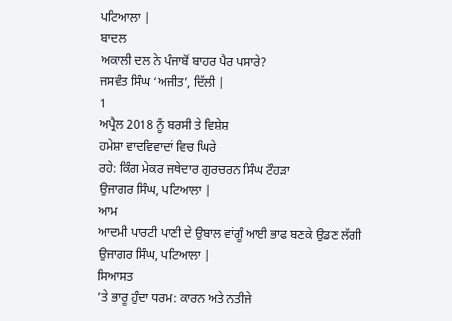ਪਟਿਆਲਾ |
ਬਾਦਲ
ਅਕਾਲੀ ਦਲ ਨੇ ਪੰਜਾਬੋਂ ਬਾਹਰ ਪੈਰ ਪਸਾਰੇ?
ਜਸਵੰਤ ਸਿੰਘ ‘ਅਜੀਤ’, ਦਿੱਲੀ |
1
ਅਪ੍ਰੈਲ 2018 ਨੂੰ ਬਰਸੀ ਤੇ ਵਿਸ਼ੇਸ਼
ਹਮੇਸ਼ਾ ਵਾਦਵਿਵਾਦਾਂ ਵਿਚ ਘਿਰੇ
ਰਹੇ: ਕਿੰਗ ਮੇਕਰ ਜਥੇਦਾਰ ਗੁਰਚਰਨ ਸਿੰਘ ਟੌਹੜਾ
ਉਜਾਗਰ ਸਿੰਘ, ਪਟਿਆਲਾ |
ਆਮ
ਆਦਮੀ ਪਾਰਟੀ ਪਾਣੀ ਦੇ ਉਬਾਲ ਵਾਂਗੂੰ ਆਈ ਭਾਫ ਬਣਕੇ ਉਡਣ ਲੱਗੀ
ਉਜਾਗਰ ਸਿੰਘ, ਪਟਿਆਲਾ |
ਸਿਆਸਤ
’ਤੇ ਭਾਰੂ ਹੁੰਦਾ ਧਰਮ: ਕਾਰਨ ਅਤੇ ਨਤੀਜੇ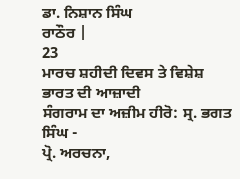ਡਾ. ਨਿਸ਼ਾਨ ਸਿੰਘ
ਰਾਠੌਰ |
23
ਮਾਰਚ ਸ਼ਹੀਦੀ ਦਿਵਸ ਤੇ ਵਿਸ਼ੇਸ਼
ਭਾਰਤ ਦੀ ਆਜ਼ਾਦੀ
ਸੰਗਰਾਮ ਦਾ ਅਜ਼ੀਮ ਹੀਰੋ: ਸ੍ਰ. ਭਗਤ ਸਿੰਘ -
ਪ੍ਰੋ. ਅਰਚਨਾ,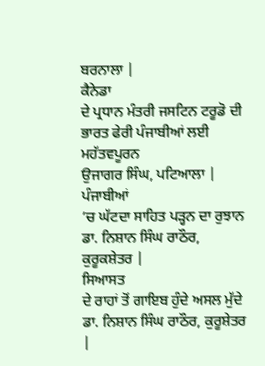ਬਰਨਾਲਾ |
ਕੈਨੇਡਾ
ਦੇ ਪ੍ਰਧਾਨ ਮੰਤਰੀ ਜਸਟਿਨ ਟਰੂਡੋ ਦੀ ਭਾਰਤ ਫੇਰੀ ਪੰਜਾਬੀਆਂ ਲਈ ਮਹੱਤਵਪੂਰਨ
ਉਜਾਗਰ ਸਿੰਘ, ਪਟਿਆਲਾ |
ਪੰਜਾਬੀਆਂ
’ਚ ਘੱਟਦਾ ਸਾਹਿਤ ਪੜ੍ਹਨ ਦਾ ਰੁਝਾਨ
ਡਾ. ਨਿਸ਼ਾਨ ਸਿੰਘ ਰਾਠੌਰ, ਕੁਰੂਕਸ਼ੇਤਰ |
ਸਿਆਸਤ
ਦੇ ਰਾਹਾਂ ਤੋਂ ਗਾਇਬ ਹੁੰਦੇ ਅਸਲ ਮੁੱਦੇ
ਡਾ. ਨਿਸ਼ਾਨ ਸਿੰਘ ਰਾਠੌਰ, ਕੁਰੂਸ਼ੇਤਰ
|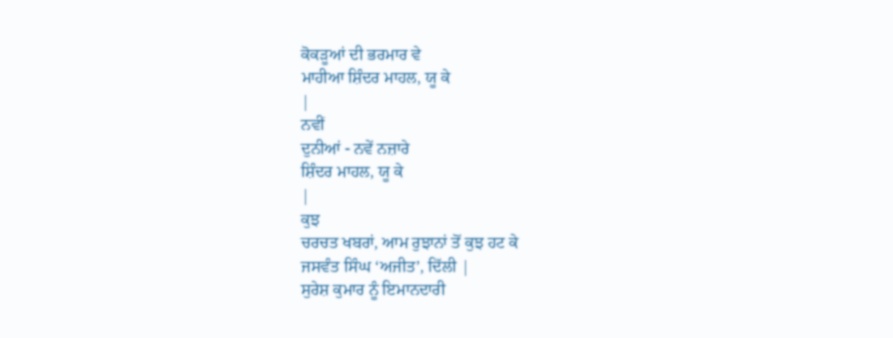ਕੋਕੜੂਆਂ ਦੀ ਭਰਮਾਰ ਵੇ
ਮਾਹੀਆ ਸ਼ਿੰਦਰ ਮਾਹਲ, ਯੂ ਕੇ
|
ਨਵੀਂ
ਦੁਨੀਆਂ - ਨਵੇਂ ਨਜ਼ਾਰੇ
ਸ਼ਿੰਦਰ ਮਾਹਲ, ਯੂ ਕੇ
|
ਕੁਝ
ਚਰਚਤ ਖਬਰਾਂ, ਆਮ ਰੁਝਾਨਾਂ ਤੋਂ ਕੁਝ ਹਟ ਕੇ
ਜਸਵੰਤ ਸਿੰਘ ‘ਅਜੀਤ’, ਦਿੱਲੀ |
ਸੁਰੇਸ਼ ਕੁਮਾਰ ਨੂੰ ਇਮਾਨਦਾਰੀ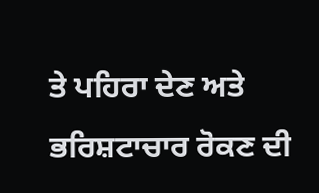ਤੇ ਪਹਿਰਾ ਦੇਣ ਅਤੇ ਭਰਿਸ਼ਟਾਚਾਰ ਰੋਕਣ ਦੀ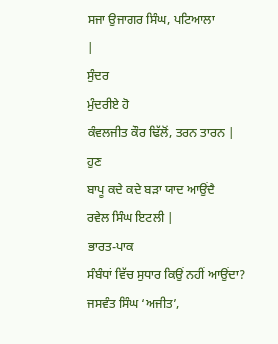ਸਜਾ ਉਜਾਗਰ ਸਿੰਘ, ਪਟਿਆਲਾ
|
ਸੁੰਦਰ
ਮੁੰਦਰੀਏ ਹੋ
ਕੰਵਲਜੀਤ ਕੌਰ ਢਿੱਲੋਂ, ਤਰਨ ਤਾਰਨ |
ਹੁਣ
ਬਾਪੂ ਕਦੇ ਕਦੇ ਬੜਾ ਯਾਦ ਆਉਂਦੈ
ਰਵੇਲ ਸਿੰਘ ਇਟਲੀ |
ਭਾਰਤ-ਪਾਕ
ਸੰਬੰਧਾਂ ਵਿੱਚ ਸੁਧਾਰ ਕਿਉਂ ਨਹੀਂ ਆਉਂਦਾ?
ਜਸਵੰਤ ਸਿੰਘ ‘ਅਜੀਤ’,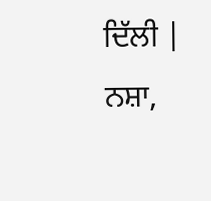ਦਿੱਲੀ |
ਨਸ਼ਾ,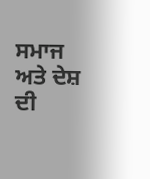ਸਮਾਜ ਅਤੇ ਦੇਸ਼ ਦੀ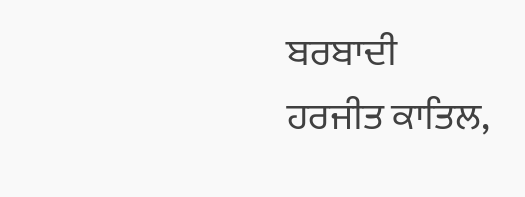ਬਰਬਾਦੀ
ਹਰਜੀਤ ਕਾਤਿਲ,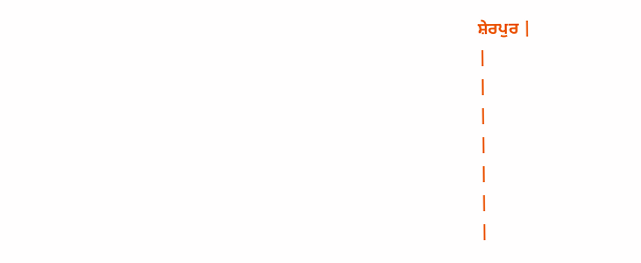ਸ਼ੇਰਪੁਰ |
|
|
|
|
|
|
|